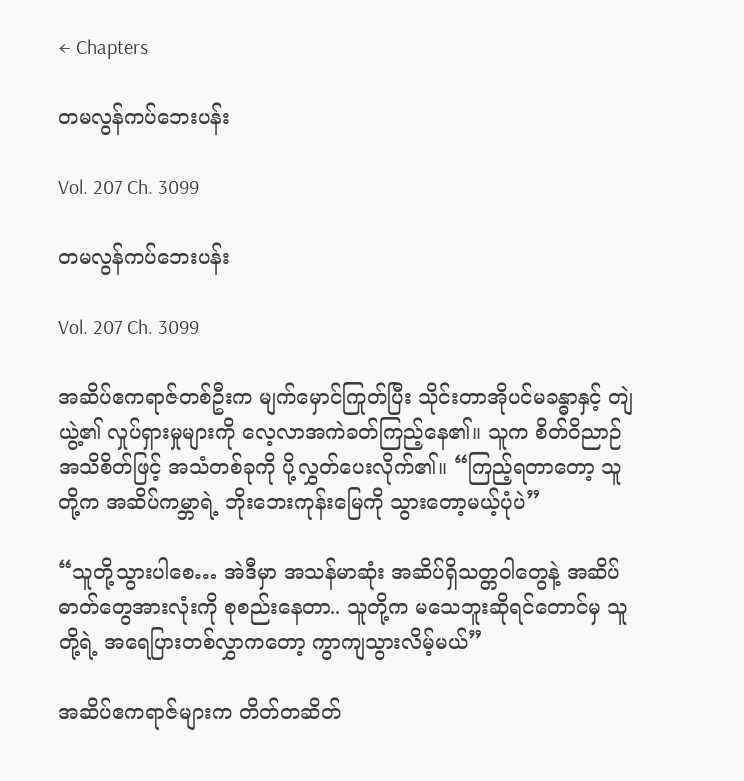← Chapters

တမလွန်ကပ်ဘေးပန်း

Vol. 207 Ch. 3099

တမလွန်ကပ်ဘေးပန်း

Vol. 207 Ch. 3099

အဆိပ်ဧကရာဇ်တစ်ဦးက မျက်မှောင်ကြုတ်ပြီး သိုင်းတာအိုပင်မခန္ဓာနှင့် တျဲယွဲ့၏ လှုပ်ရှားမှုများကို လေ့လာအကဲခတ်ကြည့်နေ၏။ သူက စိတ်ဝိညာဉ်အသိစိတ်ဖြင့် အသံတစ်ခုကို ပို့လွှတ်ပေးလိုက်၏။ “ကြည့်ရတာတော့ သူတို့က အဆိပ်ကမ္ဘာရဲ့ ဘိုးဘေးကုန်းမြေကို သွားတော့မယ့်ပုံပဲ”

“သူတို့သွားပါစေ… အဲဒီမှာ အသန်မာဆုံး အဆိပ်ရှိသတ္တဝါတွေနဲ့ အဆိပ်ဓာတ်တွေအားလုံးကို စုစည်းနေတာ.. သူတို့က မသေဘူးဆိုရင်တောင်မှ သူတို့ရဲ့ အရေပြားတစ်လွှာကတော့ ကွာကျသွားလိမ့်မယ်”

အဆိပ်ဧကရာဇ်များက တိတ်တဆိတ်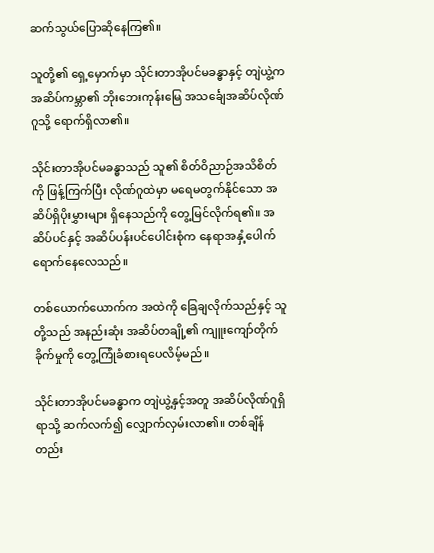ဆက်သွယ်ပြောဆိုနေကြ၏။

သူတို့၏ ရှေ့မှောက်မှာ သိုင်းတာအိုပင်မခန္ဓာနှင့် တျဲယွဲ့က အဆိပ်ကမ္ဘာ၏ ဘိုးဘေးကုန်းမြေ အသင်္ချေအဆိပ်လိုဏ်ဂူသို့ ရောက်ရှိလာ၏။

သိုင်းတာအိုပင်မခန္ဓာသည် သူ၏ စိတ်ဝိညာဉ်အသိစိတ်ကို ဖြန့်ကြက်ပြီး လိုဏ်ဂူထဲမှာ မရေမတွက်နိုင်သော အဆိပ်ရှိပိုးမွှားများ ရှိနေသည်ကို တွေ့မြင်လိုက်ရ၏။ အဆိပ်ပင်နှင့် အဆိပ်ပန်းပင်ပေါင်းစုံက နေရာအနှံ့ပေါက်ရောက်နေလေသည်။

တစ်ယောက်ယောက်က အထဲကို ခြေချလိုက်သည်နှင့် သူတို့သည် အနည်းဆုံး အဆိပ်တချို့၏ ကျူးကျော်တိုက်ခိုက်မှုကို တွေ့ကြုံခံစားရပေလိမ့်မည်။

သိုင်းတာအိုပင်မခန္ဓာက တျဲယွဲ့နှင့်အတူ အဆိပ်လိုဏ်ဂူရှိရာသို့ ဆက်လက်၍ လျှောက်လှမ်းလာ၏။ တစ်ချိန်တည်း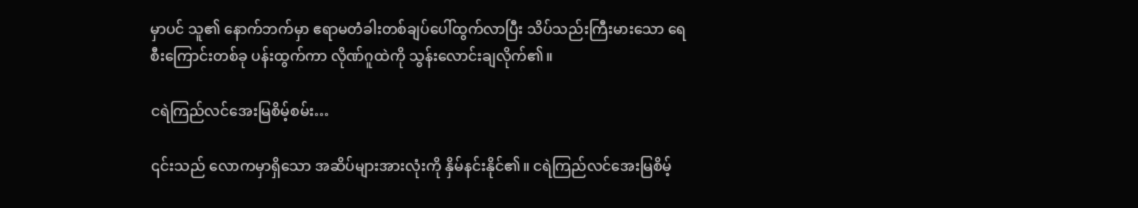မှာပင် သူ၏ နောက်ဘက်မှာ ဧရာမတံခါးတစ်ချပ်ပေါ်ထွက်လာပြီး သိပ်သည်းကြီးမားသော ရေစီးကြောင်းတစ်ခု ပန်းထွက်ကာ လိုဏ်ဂူထဲကို သွန်းလောင်းချလိုက်၏။

ငရဲကြည်လင်အေးမြစိမ့်စမ်း…

၎င်းသည် လောကမှာရှိသော အဆိပ်များအားလုံးကို နှိမ်နင်းနိုင်၏။ ငရဲကြည်လင်အေးမြစိမ့်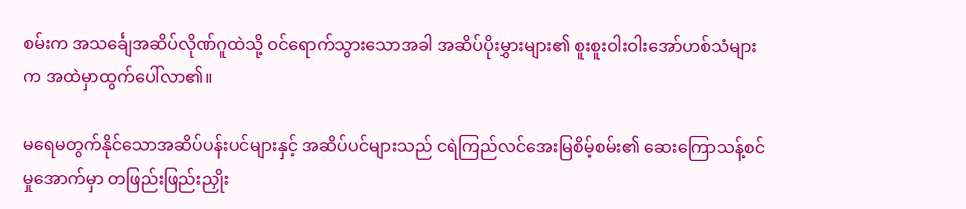စမ်းက အသင်္ချေအဆိပ်လိုဏ်ဂူထဲသို့ ဝင်ရောက်သွားသောအခါ အဆိပ်ပိုးမွှားများ၏ စူးစူးဝါးဝါးအော်ဟစ်သံများက အထဲမှာထွက်ပေါ်လာ၏။

မရေမတွက်နိုင်သောအဆိပ်ပန်းပင်များနှင့် အဆိပ်ပင်များသည် ငရဲကြည်လင်အေးမြစိမ့်စမ်း၏ ဆေးကြောသန့်စင်မှုအောက်မှာ တဖြည်းဖြည်းညှိုး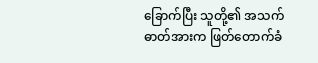ခြောက်ပြီး သူတို့၏ အသက်ဓာတ်အားက ဖြတ်တောက်ခံ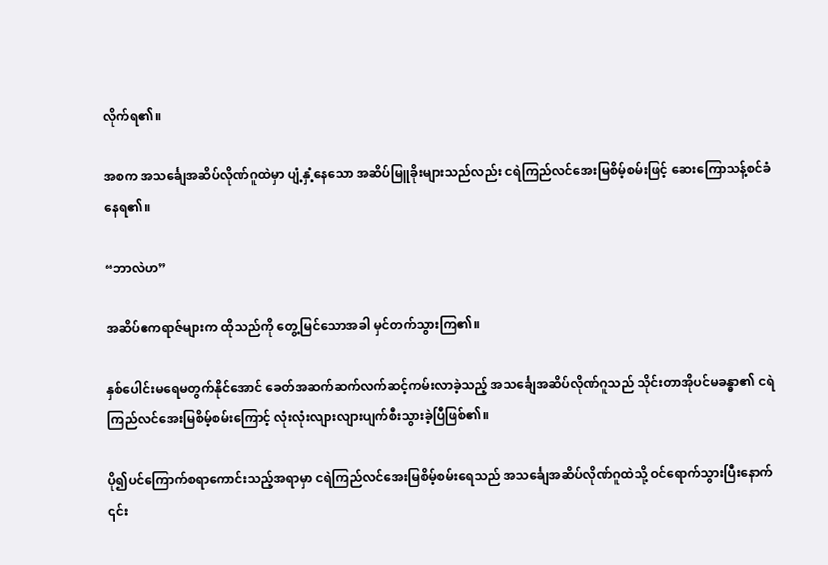လိုက်ရ၏။

အစက အသင်္ချေအဆိပ်လိုဏ်ဂူထဲမှာ ပျံ့နှံ့နေသော အဆိပ်မြူခိုးများသည်လည်း ငရဲကြည်လင်အေးမြစိမ့်စမ်းဖြင့် ဆေးကြောသန့်စင်ခံနေရ၏။

“ဘာလဲဟ”

အဆိပ်ဧကရာဇ်များက ထိုသည်ကို တွေ့မြင်သောအခါ မှင်တက်သွားကြ၏။

နှစ်ပေါင်းမရေမတွက်နိုင်အောင် ခေတ်အဆက်ဆက်လက်ဆင့်ကမ်းလာခဲ့သည့် အသင်္ချေအဆိပ်လိုဏ်ဂူသည် သိုင်းတာအိုပင်မခန္ဓာ၏ ငရဲကြည်လင်အေးမြစိမ့်စမ်းကြောင့် လုံးလုံးလျားလျားပျက်စီးသွားခဲ့ပြီဖြစ်၏။

ပို၍ပင်ကြောက်စရာကောင်းသည့်အရာမှာ ငရဲကြည်လင်အေးမြစိမ့်စမ်းရေသည် အသင်္ချေအဆိပ်လိုဏ်ဂူထဲသို့ ဝင်ရောက်သွားပြီးနောက် ၎င်း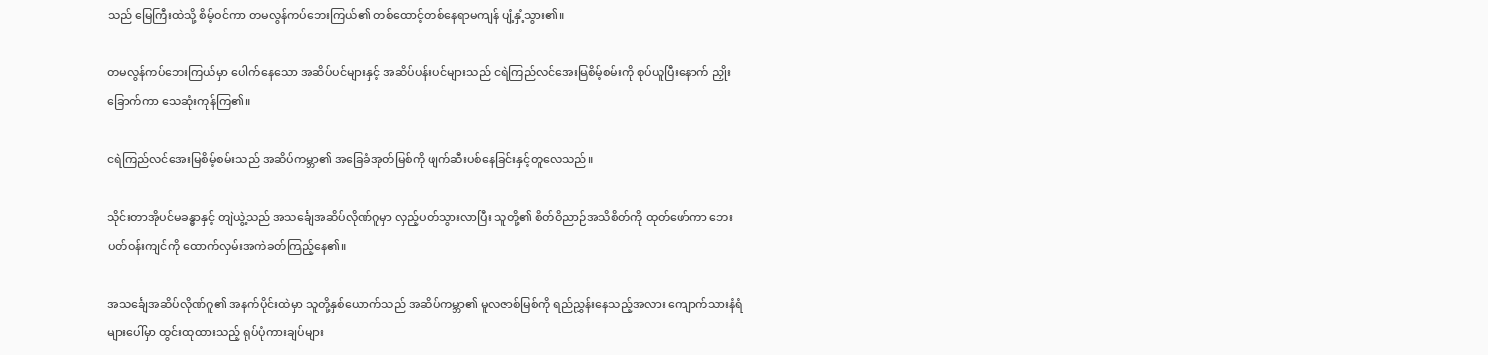သည်‌ မြေကြီးထဲသို့ စိမ့်ဝင်ကာ တမလွန်ကပ်ဘေးကြယ်၏ တစ်ထောင့်တစ်နေရာမကျန် ပျံ့နှံ့သွား၏။

တမလွန်ကပ်ဘေးကြယ်မှာ ပေါက်နေသော အဆိပ်ပင်များနှင့် အဆိပ်ပန်းပင်များသည် ငရဲကြည်လင်အေးမြစိမ့်စမ်းကို စုပ်ယူပြီးနောက် ညှိုးခြောက်ကာ သေဆုံးကုန်ကြ၏။

ငရဲကြည်လင်အေးမြစိမ့်စမ်းသည် အဆိပ်ကမ္ဘာ၏ အခြေခံအုတ်မြစ်ကို ဖျက်ဆီးပစ်နေခြင်းနှင့်တူလေသည်။

သိုင်းတာအိုပင်မခန္ဓာနှင့် တျဲယွဲ့သည် အသင်္ချေအဆိပ်လိုဏ်ဂူမှာ လှည့်ပတ်သွားလာပြီး သူတို့၏ စိတ်ဝိညာဉ်အသိစိတ်ကို ထုတ်ဖော်ကာ ဘေးပတ်ဝန်းကျင်ကို ထောက်လှမ်းအကဲခတ်ကြည့်နေ၏။

အသင်္ချေအဆိပ်လိုဏ်ဂူ၏ အနက်ပိုင်းထဲမှာ သူတို့နှစ်ယောက်သည် အဆိပ်ကမ္ဘာ၏ မူလဇာစ်မြစ်ကို ရည်ညွှန်းနေသည့်အလား ကျောက်သားနံရံများပေါ်မှာ ထွင်းထုထားသည့် ရုပ်ပုံကားချပ်များ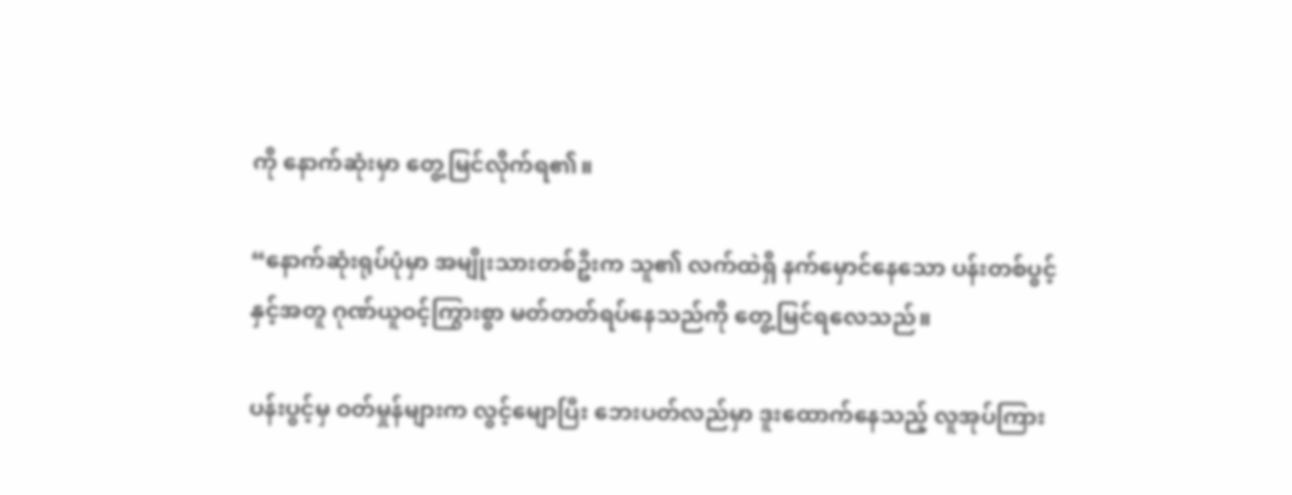ကို နောက်ဆုံးမှာ တွေ့မြင်လိုက်ရ၏။

“နောက်ဆုံးရုပ်ပုံမှာ အမျိုးသားတစ်ဦးက သူ၏ လက်ထဲရှိ နက်မှောင်နေသော ပန်းတစ်ပွင့်နှင့်အတူ ဂုဏ်ယူဝင့်ကြွားစွာ မတ်တတ်ရပ်နေသည်ကို တွေ့မြင်ရလေသည်။

ပန်းပွင့်မှ ဝတ်မှုန်များက လွင့်မျောပြီး ဘေးပတ်လည်မှာ ဒူးထောက်နေသည့် လူအုပ်ကြား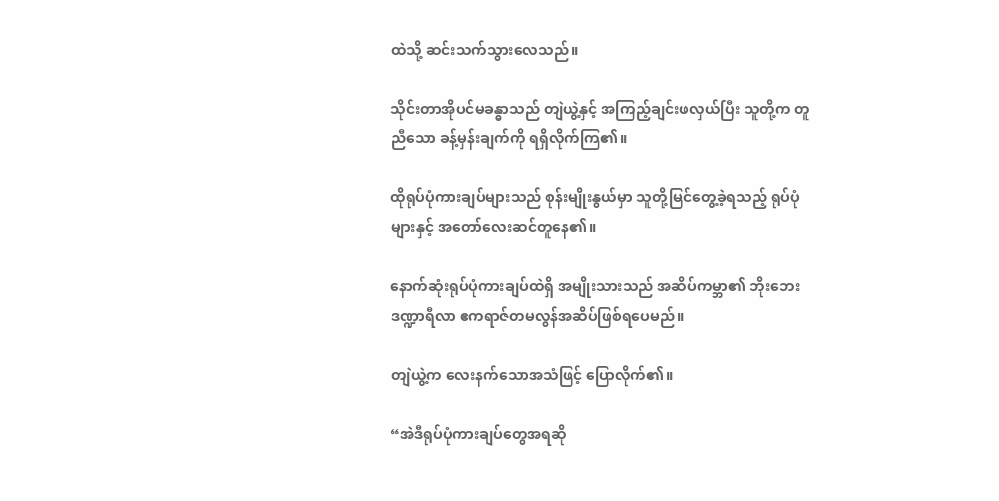ထဲသို့ ဆင်းသက်သွားလေသည်။

သိုင်းတာအိုပင်မခန္ဓာသည် တျဲယွဲ့နှင့် အကြည့်ချင်းဖလှယ်ပြီး သူတို့က တူညီသော ခန့်မှန်းချက်ကို ရရှိလိုက်ကြ၏။

ထိုရုပ်ပုံကားချပ်များသည် စုန်းမျိုးနွယ်မှာ သူတို့မြင်တွေ့ခဲ့ရသည့် ရုပ်ပုံများနှင့် အတော်လေးဆင်တူနေ၏။

နောက်ဆုံးရုပ်ပုံကားချပ်ထဲရှိ အမျိုးသားသည် အဆိပ်ကမ္ဘာ၏ ဘိုးဘေး ဒဏ္ဍာရီလာ ဧကရာဇ်တမလွန်အဆိပ်ဖြစ်ရပေမည်။

တျဲယွဲ့က လေးနက်သောအသံဖြင့် ပြောလိုက်၏။

“အဲဒီရုပ်ပုံကားချပ်တွေအရဆို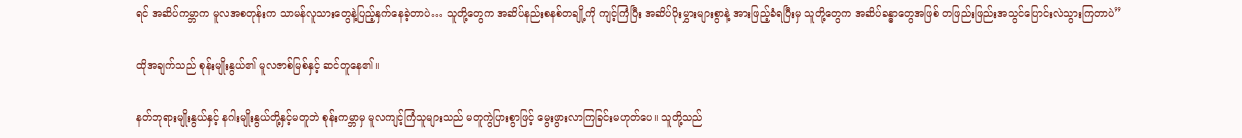ရင် အဆိပ်ကမ္ဘာက မူလအစတုန်းက သာမန်လူသားတွေနဲ့ပြည့်နှက်နေခဲ့တာပဲ… သူတို့တွေက အဆိပ်နည်းစနစ်တချို့ကို ကျင့်ကြံပြီး အဆိပ်ပိုးမွှားများစွာနဲ့ အားဖြည့်ခံရပြီးမှ သူတို့တွေက အဆိပ်ခန္ဓာတွေအဖြစ် တဖြည်းဖြည်းအသွင်ပြောင်းလဲသွားကြတာပဲ”

ထိုအချက်သည် စုန်းမျိုးနွယ်၏ မူလဇာစ်မြစ်နှင့် ဆင်တူနေ၏။

နတ်ဘုရားမျိုးနွယ်နှင့် နဂါးမျိုးနွယ်တို့နှင့်မတူဘဲ စုန်းကမ္ဘာမှ မူလကျင့်ကြံသူများသည် မတူကွဲပြားစွာဖြင့် မွေးဖွားလာကြခြင်းမဟုတ်ပေ။ သူတို့သည်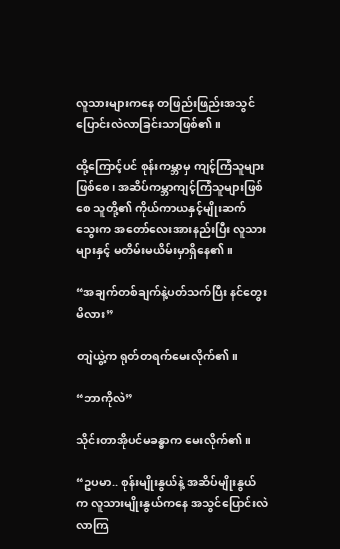လူသားများကနေ တဖြည်းဖြည်းအသွင်ပြောင်းလဲလာခြင်းသာဖြစ်၏။

ထို့ကြောင့်ပင် စုန်းကမ္ဘာမှ ကျင့်ကြံသူများဖြစ်စေ၊ အဆိပ်ကမ္ဘာကျင့်ကြံသူများဖြစ်စေ သူတို့၏ ကိုယ်ကာယနှင့်မျိုးဆက်သွေးက အတော်လေးအားနည်းပြီး လူသားများနှင့် မတိမ်းမယိမ်းမှာရှိနေ၏။

“အချက်တစ်ချက်နဲ့ပတ်သက်ပြီး နင်တွေးမိလား”

တျဲယွဲ့က ရုတ်တရက်မေးလိုက်၏။

“ဘာကိုလဲ”

သိုင်းတာအိုပင်မခန္ဓာက မေးလိုက်၏။

“ဥပမာ.. စုန်းမျိုးနွယ်နဲ့ အဆိပ်မျိုးနွယ်က လူသားမျိုးနွယ်ကနေ အသွင်ပြောင်းလဲလာကြ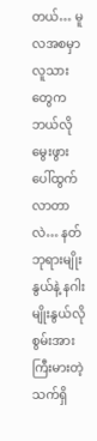တယ်… မူလအစမှာ လူသားတွေက ဘယ်လိုမွေးဖွားပေါ်ထွက်လာတာလဲ… နတ်ဘုရားမျိုးနွယ်နဲ့ နဂါးမျိုးနွယ်လို စွမ်းအားကြီးမားတဲ့ သက်ရှိ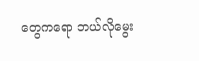တွေကရော ဘယ်လိုမွေး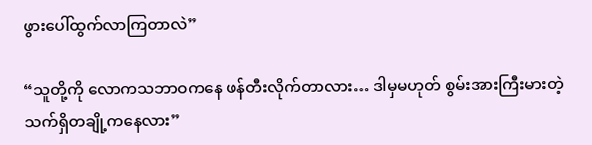ဖွားပေါ်ထွက်လာကြတာလဲ”

“သူတို့ကို လောကသဘာဝကနေ ဖန်တီးလိုက်တာလား… ဒါမှမဟုတ် စွမ်းအားကြီးမားတဲ့ သက်ရှိတချို့ကနေလား”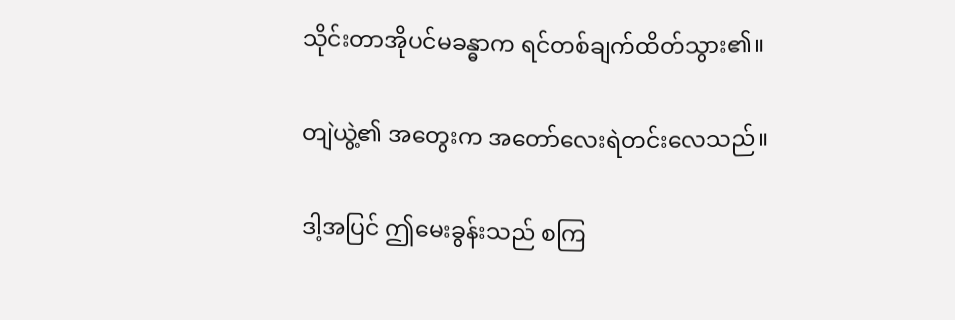သိုင်းတာအိုပင်မခန္ဓာက ရင်တစ်ချက်ထိတ်သွား၏။

တျဲယွဲ့၏ အတွေးက အတော်လေးရဲတင်းလေသည်။

ဒါ့အပြင် ဤမေးခွန်းသည် စကြ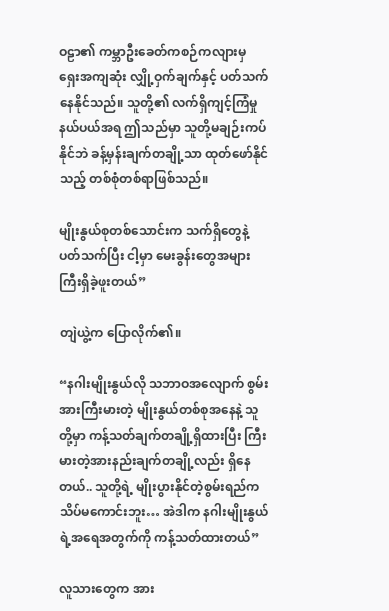ဝဠာ၏ ကမ္ဘာဦးခေတ်ကစဉ်ကလျားမှ ရှေးအကျဆုံး လျှို့ဝှက်ချက်နှင့် ပတ်သက်နေနိုင်သည်။ သူတို့၏ လက်ရှိကျင့်ကြံမှုနယ်ပယ်အရ ဤသည်မှာ သူတို့မချဉ်းကပ်နိုင်ဘဲ ခန့်မှန်းချက်တချို့သာ ထုတ်ဖော်နိုင်သည့် တစ်စုံတစ်ရာဖြစ်သည်။

မျိုးနွယ်စုတစ်သောင်းက သက်ရှိတွေနဲ့ပတ်သက်ပြီး ငါ့မှာ မေးခွန်းတွေအများကြီးရှိခဲ့ဖူးတယ်”

တျဲယွဲ့က ပြောလိုက်၏။

“နဂါးမျိုးနွယ်လို သဘာဝအလျောက် စွမ်းအားကြီးမားတဲ့ မျိုးနွယ်တစ်စုအနေနဲ့ သူတို့မှာ ကန့်သတ်ချက်တချို့ရှိထားပြီး ကြီးမားတဲ့အားနည်းချက်တချို့လည်း ရှိနေတယ်.. သူတို့ရဲ့ မျိုးပွားနိုင်တဲ့စွမ်းရည်က သိပ်မကောင်းဘူး… အဲဒါက နဂါးမျိုးနွယ်ရဲ့အရေအတွက်ကို ကန့်သတ်ထားတယ်”

လူသားတွေက အား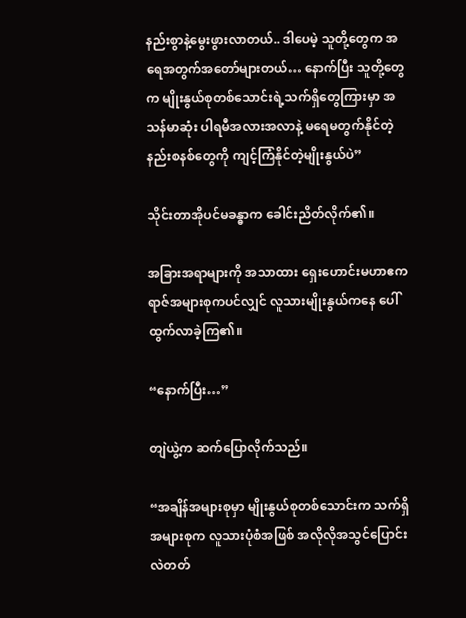နည်းစွာနဲ့မွေးဖွားလာတယ်.. ဒါပေမဲ့ သူတို့တွေက အရေအတွက်အတော်များတယ်… နောက်ပြီး သူတို့တွေက မျိုးနွယ်စုတစ်သောင်းရဲ့သက်ရှိတွေကြားမှာ အသန်မာဆုံး ပါရမီအလားအလာနဲ့ မရေမတွက်နိုင်တဲ့ နည်းစနစ်တွေကို ကျင့်ကြံနိုင်တဲ့မျိုးနွယ်ပဲ”

သိုင်းတာအိုပင်မခန္ဓာက ခေါင်းညိတ်လိုက်၏။

အခြားအရာများကို အသာထား ရှေးဟောင်းမဟာဧကရာဇ်အများစုကပင်လျှင် လူသားမျိုးနွယ်ကနေ ပေါ်ထွက်လာခဲ့ကြ၏။

“နောက်ပြီး…”

တျဲယွဲ့က ဆက်ပြောလိုက်သည်။

“အချိန်အများစုမှာ မျိုးနွယ်စုတစ်သောင်းက သက်ရှိအများစုက လူသားပုံစံအဖြစ် အလိုလိုအသွင်ပြောင်းလဲတတ်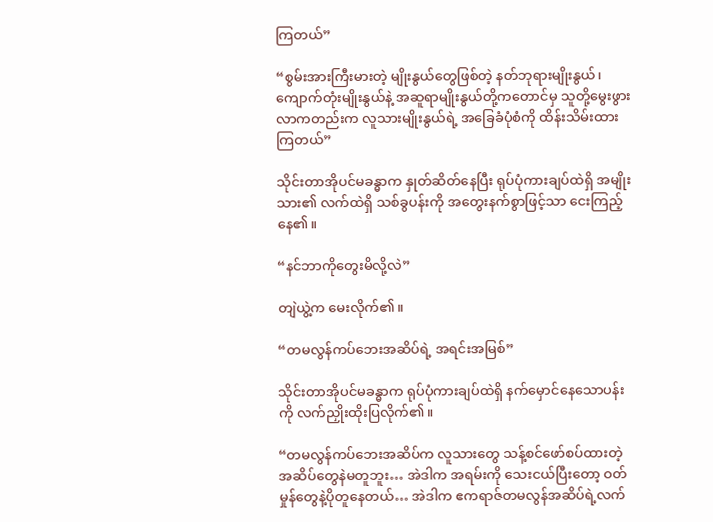ကြတယ်”

“စွမ်းအားကြီးမားတဲ့ မျိုးနွယ်တွေဖြစ်တဲ့ နတ်ဘုရားမျိုးနွယ်၊ ကျောက်တုံးမျိုးနွယ်နဲ့ အဆူရာမျိုးနွယ်တို့ကတောင်မှ သူတို့မွေးဖွားလာကတည်းက လူသားမျိုးနွယ်ရဲ့ အခြေခံပုံစံကို ထိန်းသိမ်းထားကြတယ်”

သိုင်းတာအိုပင်မခန္ဓာက နှုတ်ဆိတ်နေပြီး ရုပ်ပုံကားချပ်ထဲရှိ အမျိုးသား၏ လက်ထဲရှိ သစ်ခွပန်းကို အတွေးနက်စွာဖြင့်သာ ငေးကြည့်နေ၏။

“နင်ဘာကိုတွေးမိလို့လဲ”

တျဲယွဲ့က မေးလိုက်၏။

“တမလွန်ကပ်ဘေးအဆိပ်ရဲ့ အရင်းအမြစ်”

သိုင်းတာအိုပင်မခန္ဓာက ရုပ်ပုံကားချပ်ထဲရှိ နက်မှောင်နေသောပန်းကို လက်ညှိုးထိုးပြလိုက်၏။

“တမလွန်ကပ်ဘေးအဆိပ်က လူသားတွေ သန့်စင်ဖော်စပ်ထားတဲ့ အဆိပ်တွေနဲမတူဘူး… အဲဒါက အရမ်းကို သေးငယ်ပြီးတော့ ဝတ်မှုန်တွေနဲ့ပိုတူနေတယ်… အဲဒါက ဧကရာဇ်တမလွန်အဆိပ်ရဲ့လက်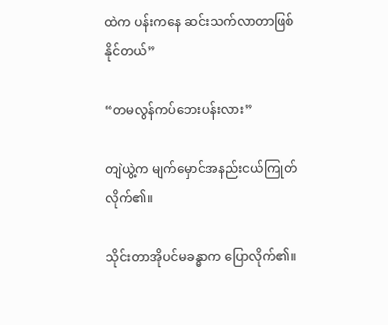ထဲက ပန်းကနေ ဆင်းသက်လာတာဖြစ်နိုင်တယ်”

“တမလွန်ကပ်ဘေးပန်းလား”

တျဲယွဲ့က မျက်မှောင်အနည်းငယ်ကြုတ်လိုက်၏။

သိုင်းတာအိုပင်မခန္ဓာက ပြောလိုက်၏။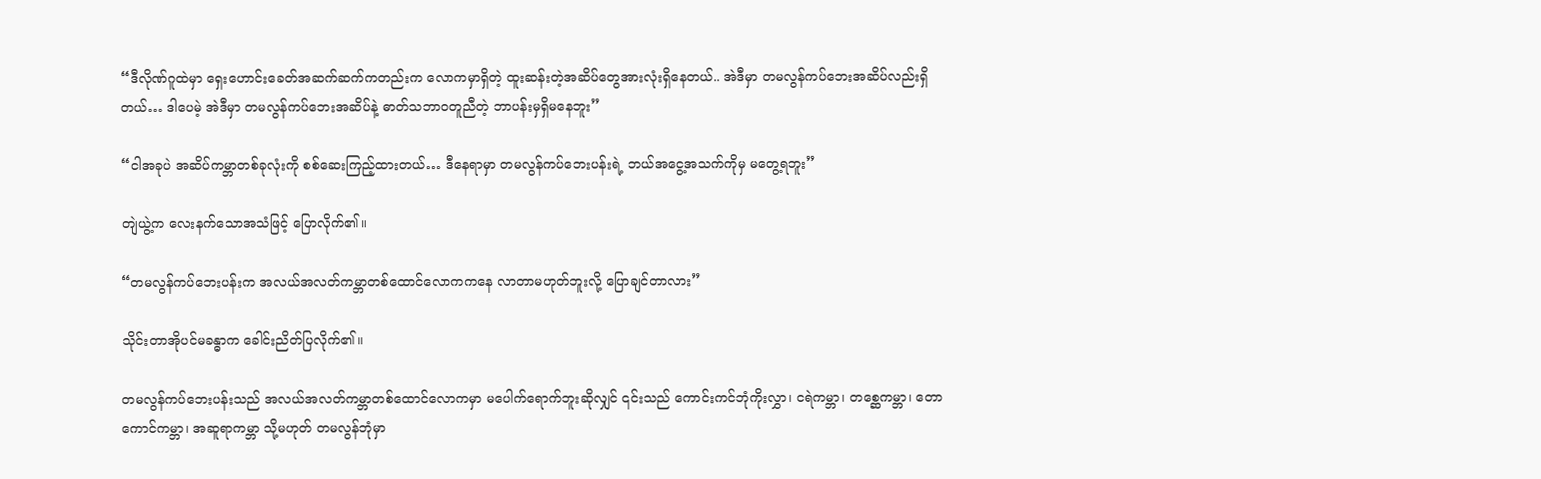“ဒီလိုဏ်ဂူထဲမှာ ရှေးဟောင်းခေတ်အဆက်ဆက်ကတည်းက လောကမှာရှိတဲ့ ထူးဆန်းတဲ့အဆိပ်တွေအားလုံးရှိနေတယ်.. အဲဒီမှာ တမလွန်ကပ်ဘေးအဆိပ်လည်းရှိတယ်… ဒါပေမဲ့ အဲဒီမှာ တမလွန်ကပ်ဘေးအဆိပ်နဲ့ ဓာတ်သဘာဝတူညီတဲ့ ဘာပန်းမှရှိမနေဘူး”

“ငါအခုပဲ အဆိပ်ကမ္ဘာတစ်ခုလုံးကို စစ်ဆေးကြည့်ထားတယ်… ဒီနေရာမှာ တမလွန်ကပ်ဘေးပန်းရဲ့ ဘယ်အငွေ့အသက်ကိုမှ မတွေ့ရဘူး”

တျဲယွဲ့က လေးနက်သောအသံဖြင့် ပြောလိုက်၏။

“တမလွန်ကပ်ဘေးပန်းက အလယ်အလတ်ကမ္ဘာတစ်ထောင်လောကကနေ လာတာမဟုတ်ဘူးလို့ ပြောချင်တာလား”

သိုင်းတာအိုပင်မခန္ဓာက ခေါင်းညိတ်ပြလိုက်၏။

တမလွန်ကပ်ဘေးပန်းသည် အလယ်အလတ်ကမ္ဘာတစ်ထောင်လောကမှာ မပေါက်ရောက်ဘူးဆိုလျှင် ၎င်းသည် ကောင်းကင်ဘုံကိုးလွှာ၊ ငရဲကမ္ဘာ၊ တစ္ဆေကမ္ဘာ၊ တောကောင်ကမ္ဘာ၊ အဆူရာကမ္ဘာ သို့မဟုတ် တမလွန်ဘုံမှာ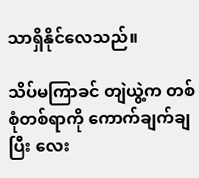သာရှိနိုင်လေသည်။

သိပ်မကြာခင် တျဲယွဲ့က တစ်စုံတစ်ရာကို ကောက်ချက်ချပြီး လေး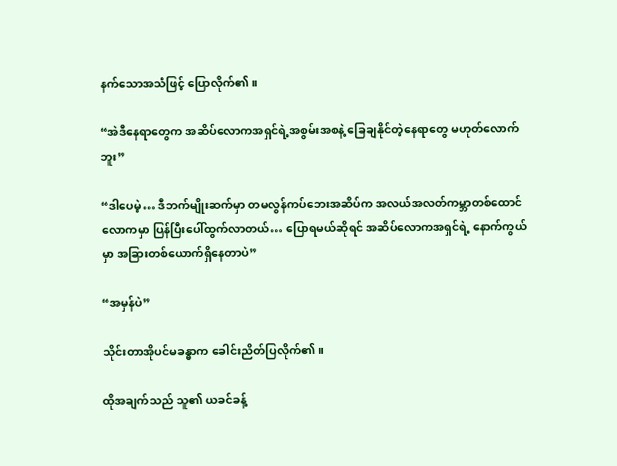နက်သောအသံဖြင့် ပြောလိုက်၏။

“အဲဒီနေရာတွေက အဆိပ်လောကအရှင်ရဲ့အစွမ်းအစနဲ့ ခြေချနိုင်တဲ့နေရာတွေ မဟုတ်လောက်ဘူး”

“ဒါပေမဲ့… ဒီဘက်မျိုးဆက်မှာ တမလွန်ကပ်ဘေးအဆိပ်က အလယ်အလတ်ကမ္ဘာတစ်ထောင်လောကမှာ ပြန်ပြီးပေါ်ထွက်လာတယ်… ပြောရမယ်ဆိုရင် အဆိပ်လောကအရှင်ရဲ့ နောက်ကွယ်မှာ အခြားတစ်ယောက်ရှိနေတာပဲ”

“အမှန်ပဲ”

သိုင်းတာအိုပင်မခန္ဓာက ခေါင်းညိတ်ပြလိုက်၏။

ထိုအချက်သည် သူ၏ ယခင်ခန့်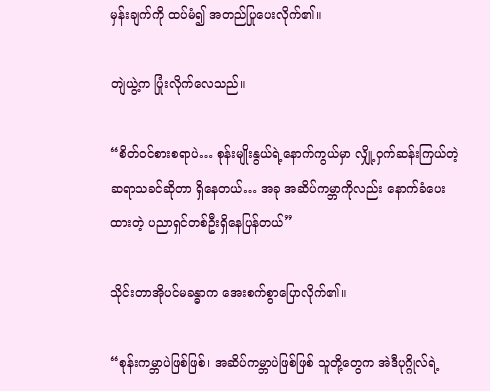မှန်းချက်ကို ထပ်မံ၍ အတည်ပြုပေးလိုက်၏။

တျဲယွဲ့က ပြုံးလိုက်လေသည်။

“စိတ်ဝင်စားစရာပဲ… စုန်းမျိုးနွယ်ရဲ့နောက်ကွယ်မှာ လျှို့ဝှက်ဆန်းကြယ်တဲ့ ဆရာသခင်ဆိုတာ ရှိနေတယ်… အခု အဆိပ်ကမ္ဘာကိုလည်း နောက်ခံပေးထားတဲ့ ပညာရှင်တစ်ဦးရှိနေပြန်တယ်”

သိုင်းတာအိုပင်မခန္ဓာက အေးစက်စွာပြောလိုက်၏။

“စုန်းကမ္ဘာပဲဖြစ်ဖြစ်၊ အဆိပ်ကမ္ဘာပဲဖြစ်ဖြစ် သူတို့တွေက အဲဒီပုဂ္ဂိုလ်ရဲ့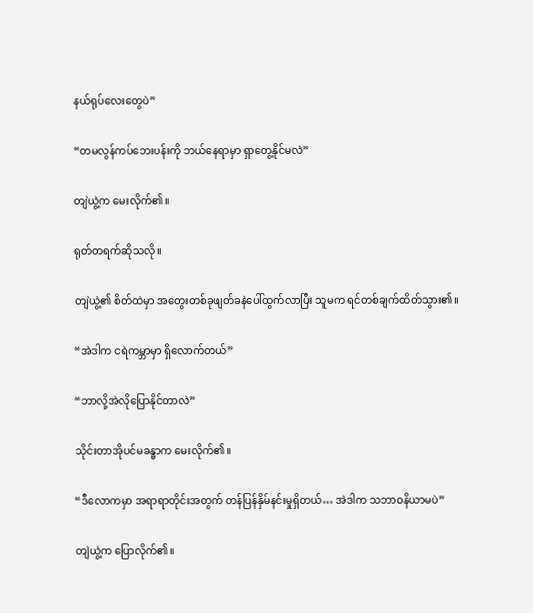နယ်ရုပ်လေးတွေပဲ”

“တမလွန်ကပ်ဘေးပန်းကို ဘယ်နေရာမှာ ရှာတွေ့နိုင်မလဲ”

တျဲယွဲ့က မေးလိုက်၏။

ရုတ်တရက်ဆိုသလို။

တျဲယွဲ့၏ စိတ်ထဲမှာ အတွေးတစ်ခုဖျတ်ခနဲပေါ်ထွက်လာပြီး သူမက ရင်တစ်ချက်ထိတ်သွား၏။

“အဲဒါက ငရဲကမ္ဘာမှာ ရှိလောက်တယ်”

“ဘာလို့အဲလိုပြောနိုင်တာလဲ”

သိုင်းတာအိုပင်မခန္ဓာက မေးလိုက်၏။

“ဒီလောကမှာ အရာရာတိုင်းအတွက် တန်ပြန်နှိမ်နင်းမှုရှိတယ်… အဲဒါက သဘာဝနိယာမပဲ”

တျဲယွဲ့က ပြောလိုက်၏။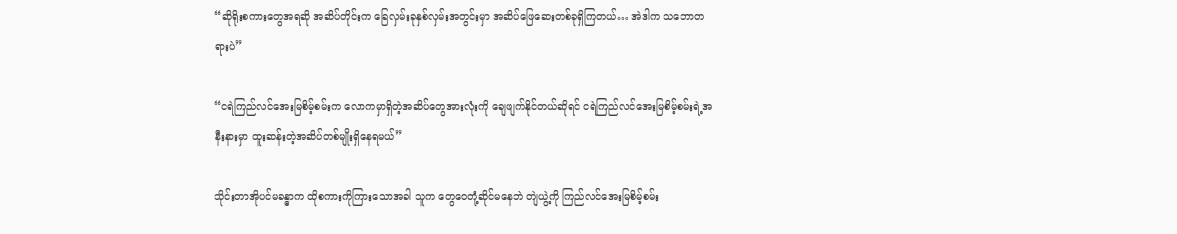“ဆိုရိုးစကားတွေအရဆို အဆိပ်တိုင်းက ခြေလှမ်းခုနှစ်လှမ်းအတွင်းမှာ အဆိပ်ဖြေဆေးတစ်ခုရှိကြတယ်… အဲဒါက သဘောတရားပဲ”

“ငရဲကြည်လင်အေးမြစိမ့်စမ်းက လောကမှာရှိတဲ့အဆိပ်တွေအားလုံးကို ချေဖျက်နိုင်တယ်ဆိုရင် ငရဲကြည်လင်အေးမြစိမ့်စမ်းရဲ့အနီးနားမှာ ထူးဆန်းတဲ့အဆိပ်တစ်မျိုးရှိနေရမယ်”

သိုင်းတာအိုပင်မခန္ဓာက ထိုစကားကိုကြားသောအခါ သူက တွေဝေတုံ့ဆိုင်မနေဘဲ တျဲယွဲ့ကို ကြည်လင်အေးမြစိမ့်စမ်း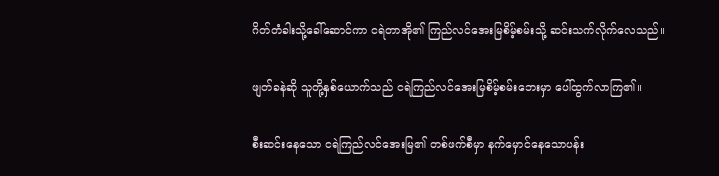ဂိတ်တံခါးသို့ခေါ်ဆောင်ကာ ငရဲတာအို၏ ကြည်လင်အေးမြစိမ့်စမ်းသို့ ဆင်းသက်လိုက်လေသည်။

ဖျတ်ခနဲဆို သူတို့နှစ်ယောက်သည် ငရဲကြည်လင်အေးမြစိမ့်စမ်းဘေးမှာ ပေါ်ထွက်လာကြ၏။

စီးဆင်းနေသော ငရဲကြည်လင်အေးမြ၏ တစ်ဖက်စီမှာ နက်မှောင်နေသောပန်း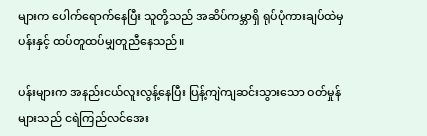များက ပေါက်ရောက်နေပြီး သူတို့သည် အဆိပ်ကမ္ဘာရှိ ရုပ်ပုံကားချပ်ထဲမှ ပန်းနှင့် ထပ်တူထပ်မျှတူညီနေသည်။

ပန်းများက အနည်းငယ်လူးလွန့်နေပြီး ပြန့်ကျဲကျဆင်းသွားသော ဝတ်မှုန်များသည် ငရဲကြည်လင်အေး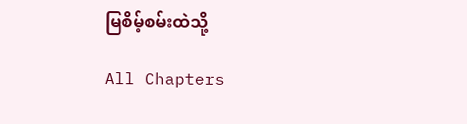မြစိမ့်စမ်းထဲသို့

All Chapters